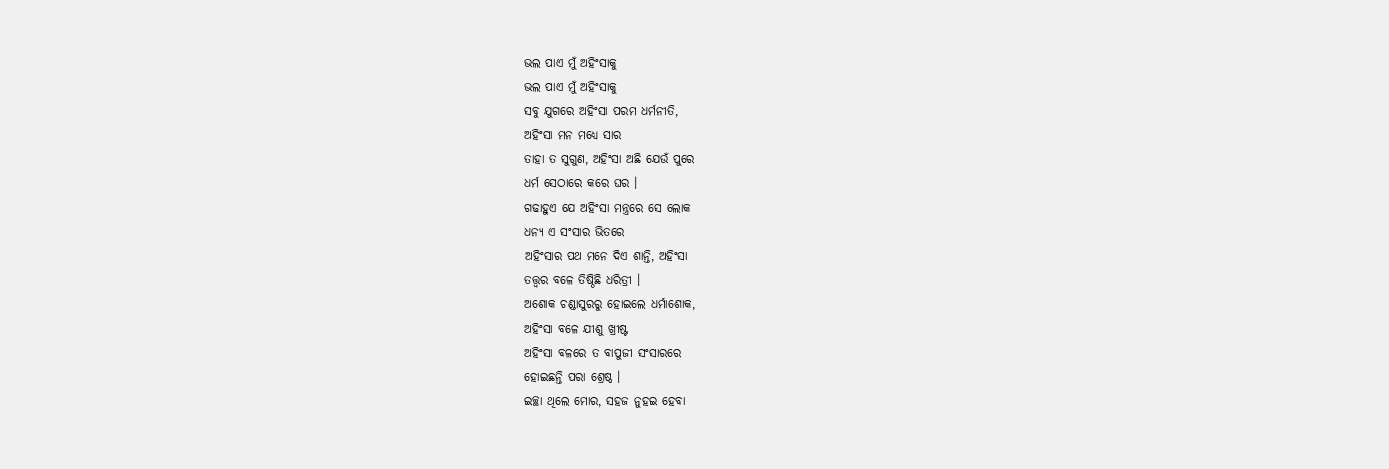ଭଲ ପାଏ ମୁଁ ଅହିଂସାକୁ
ଭଲ ପାଏ ମୁଁ ଅହିଂସାକୁ
ସବୁ ଯୁଗରେ ଅହିଂସା ପରମ ଧର୍ମନୀତି,
ଅହିଂସା ମନ ମଧ୍ୟେ ସାର
ତାହା ତ ସୁଗୁଣ, ଅହିଂସା ଅଛି ଯେଉଁ ପୁରେ
ଧର୍ମ ସେଠାରେ କରେ ଘର ।
ଗଢାହୁଏ ଯେ ଅହିଂସା ମନ୍ତ୍ରରେ ସେ ଲୋକ
ଧନ୍ୟ ଏ ସଂସାର ଭିତରେ
ଅହିଂସାର ପଥ ମନେ ଦିଏ ଶାନ୍ତି, ଅହିଂସା
ତତ୍ତ୍ୱର ବଳେ ତିଷ୍ଠିଛି ଧରିତ୍ରୀ ।
ଅଶୋକ ଚଣ୍ଡାସୁରରୁ ହୋଇଲେ ଧର୍ମାଶୋକ,
ଅହିଂସା ବଳେ ଯୀଶୁ ଖ୍ରୀଷ୍ଟ
ଅହିଂସା ବଳରେ ତ ବାପୁଜୀ ସଂସାରରେ
ହୋଇଛନ୍ତି ପରା ଶ୍ରେଷ୍ଠ ।
ଇଚ୍ଛା ଥିଲେ ମୋର, ସହଜ ନୁହଇ ହେବା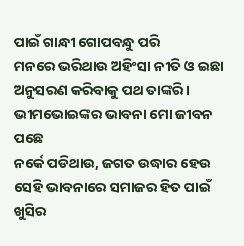ପାଇଁ ଗାନ୍ଧୀ ଗୋପବନ୍ଧୁ ପରି
ମନରେ ଭରିଥାଉ ଅହିଂସା ନୀତି ଓ ଇଛା
ଅନୁସରଣ କରିବାକୁ ପଥ ତାଙ୍କରି ।
ଭୀମଭୋଇଙ୍କର ଭାବନା ମୋ ଜୀବନ ପଛେ
ନର୍କେ ପଡିଥାଉ, ଜଗତ ଉଦ୍ଧାର ହେଉ
ସେହି ଭାବନାରେ ସମାଜର ହିତ ପାଇଁ ଖୁସିର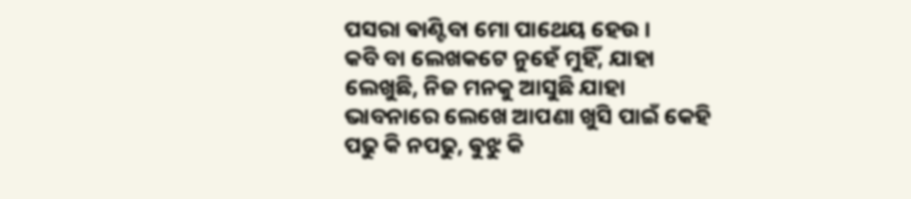ପସରା ଵାଣ୍ଟିବା ମୋ ପାଥେୟ ହେଉ ।
କବି ବା ଲେଖକଟେ ନୁହେଁ ମୁହିଁ, ଯାହା
ଲେଖୁଛି, ନିଜ ମନକୁ ଆସୁଛି ଯାହା
ଭାବନାରେ ଲେଖେ ଆପଣା ଖୁସି ପାଇଁ କେହି
ପଢୁ କି ନପଢୁ, ଵୁଝୁ କି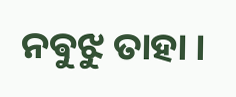ନଵୁଝୁ ତାହା ।